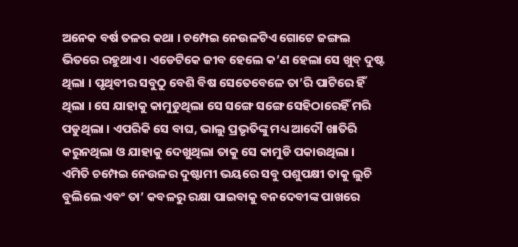ଅନେକ ବର୍ଷ ତଳର କଥା । ଚମ୍ପେଇ ନେଉଳଟିଏ ଗୋଟେ ଜଙ୍ଗଲ ଭିତରେ ରହୁଥାଏ । ଏଡେଟିକେ ଜୀବ ହେଲେ କ’ଣ ହେଲା ସେ ଖୁବ୍ ଦୁଷ୍ଟ ଥିଲା । ପୃଥିବୀର ସବୁଠୁ ବେଶି ବିଷ ସେତେବେଳେ ତା’ରି ପାଟିରେ ହିଁ ଥିଲା । ସେ ଯାହାକୁ କାମୁଡୁଥିଲା ସେ ସଙ୍ଗେ ସଙ୍ଗେ ସେହିଠାରେହିଁ ମରି ପଡୁଥିଲା । ଏପରିକି ସେ ବାଘ, ଭାଲୁ ପ୍ରଭୃତିଙ୍କୁ ମଧ୍ୟ ଆଦୌ ଖାତିରି କରୁନଥିଲା ଓ ଯାହାକୁ ଦେଖୁଥିଲା ତାକୁ ସେ କାମୁଡି ପକାଉଥିଲା ।
ଏମିତି ଚମ୍ପେଇ ନେଉଳର ଦୁଷ୍ଟାମୀ ଭୟରେ ସବୁ ପଶୁପକ୍ଷୀ ତାକୁ ଲୁଚି ବୁଲିଲେ ଏବଂ ତା’ କବଳରୁ ରକ୍ଷା ପାଇବାକୁ ବନଦେବୀଙ୍କ ପାଖରେ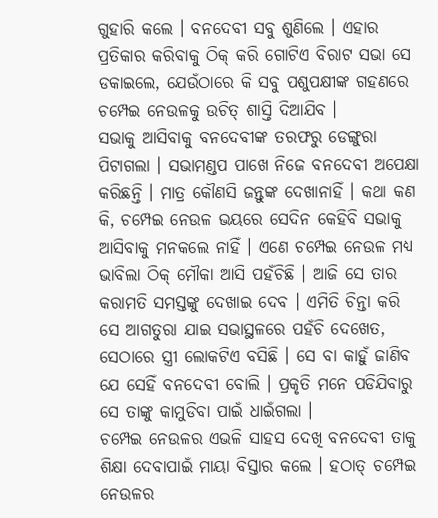ଗୁହାରି କଲେ । ବନଦେବୀ ସବୁ ଶୁଣିଲେ । ଏହାର ପ୍ରତିକାର କରିବାକୁ ଠିକ୍ କରି ଗୋଟିଏ ବିରାଟ ସଭା ସେ ଡକାଇଲେ, ଯେଉଁଠାରେ କି ସବୁ ପଶୁପକ୍ଷୀଙ୍କ ଗହଣରେ ଚମ୍ପେଇ ନେଉଳକୁ ଉଚିତ୍ ଶାସ୍ତି ଦିଆଯିବ ।
ସଭାକୁ ଆସିବାକୁ ବନଦେବୀଙ୍କ ତରଫରୁ ଡେଙ୍ଗୁରା ପିଟାଗଲା । ସଭାମଣ୍ଡପ ପାଖେ ନିଜେ ବନଦେବୀ ଅପେକ୍ଷା କରିଛନ୍ତି । ମାତ୍ର କୌଣସି ଜନ୍ତୁଙ୍କ ଦେଖାନାହିଁ । କଥା କଣ କି, ଚମ୍ପେଇ ନେଉଳ ଭୟରେ ସେଦିନ କେହିବି ସଭାକୁ ଆସିବାକୁ ମନକଲେ ନାହିଁ । ଏଣେ ଚମ୍ପେଇ ନେଉଳ ମଧ୍ୟ ଭାବିଲା ଠିକ୍ ମୌକା ଆସି ପହଁଚିଛି । ଆଜି ସେ ତାର କରାମତି ସମସ୍ତଙ୍କୁ ଦେଖାଇ ଦେବ । ଏମିତି ଚିନ୍ତା କରି ସେ ଆଗତୁରା ଯାଇ ସଭାସ୍ଥଳରେ ପହଁଚି ଦେଖେତ, ସେଠାରେ ସ୍ତ୍ରୀ ଲୋକଟିଏ ବସିଛି । ସେ ବା କାହୁଁ ଜାଣିବ ଯେ ସେହିଁ ବନଦେବୀ ବୋଲି । ପ୍ରକୃତି ମନେ ପଡିଯିବାରୁ ସେ ତାଙ୍କୁ କାମୁଡିବା ପାଇଁ ଧାଇଁଗଲା ।
ଚମ୍ପେଇ ନେଉଳର ଏଭଳି ସାହସ ଦେଖି ବନଦେବୀ ତାକୁ ଶିକ୍ଷା ଦେବାପାଇଁ ମାୟା ବିସ୍ତାର କଲେ । ହଠାତ୍ ଚମ୍ପେଇ ନେଉଳର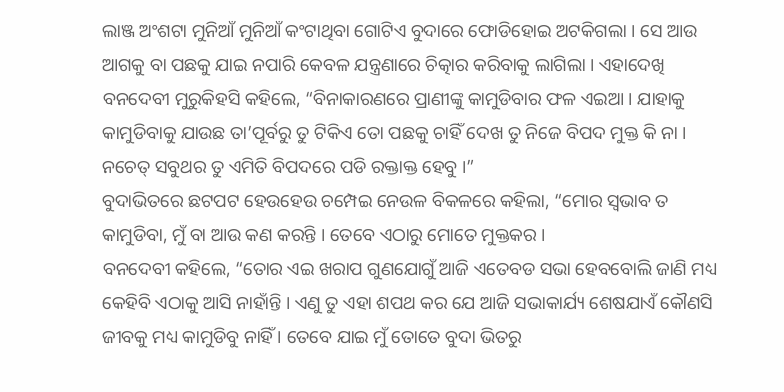ଲାଞ୍ଜ ଅଂଶଟା ମୁନିଆଁ ମୁନିଆଁ କଂଟାଥିବା ଗୋଟିଏ ବୁଦାରେ ଫୋଡିହୋଇ ଅଟକିଗଲା । ସେ ଆଉ ଆଗକୁ ବା ପଛକୁ ଯାଇ ନପାରି କେବଳ ଯନ୍ତ୍ରଣାରେ ଚିତ୍କାର କରିବାକୁ ଲାଗିଲା । ଏହାଦେଖି ବନଦେବୀ ମୁରୁକିହସି କହିଲେ, “ବିନାକାରଣରେ ପ୍ରାଣୀଙ୍କୁ କାମୁଡିବାର ଫଳ ଏଇଆ । ଯାହାକୁ କାମୁଡିବାକୁ ଯାଉଛ ତା’ପୂର୍ବରୁ ତୁ ଟିକିଏ ତୋ ପଛକୁ ଚାହିଁ ଦେଖ ତୁ ନିଜେ ବିପଦ ମୁକ୍ତ କି ନା । ନଚେତ୍ ସବୁଥର ତୁ ଏମିତି ବିପଦରେ ପଡି ରକ୍ତାକ୍ତ ହେବୁ ।”
ବୁଦାଭିତରେ ଛଟପଟ ହେଉହେଉ ଚମ୍ପେଇ ନେଉଳ ବିକଳରେ କହିଲା, “ମୋର ସ୍ୱଭାବ ତ କାମୁଡିବା, ମୁଁ ବା ଆଉ କଣ କରନ୍ତି । ତେବେ ଏଠାରୁ ମୋତେ ମୁକ୍ତକର ।
ବନଦେବୀ କହିଲେ, “ତୋର ଏଇ ଖରାପ ଗୁଣଯୋଗୁଁ ଆଜି ଏତେବଡ ସଭା ହେବବୋଲି ଜାଣି ମଧ୍ୟ କେହିବି ଏଠାକୁ ଆସି ନାହାଁନ୍ତି । ଏଣୁ ତୁ ଏହା ଶପଥ କର ଯେ ଆଜି ସଭାକାର୍ଯ୍ୟ ଶେଷଯାଏଁ କୌଣସି ଜୀବକୁ ମଧ୍ୟ କାମୁଡିବୁ ନାହିଁ । ତେବେ ଯାଇ ମୁଁ ତୋତେ ବୁଦା ଭିତରୁ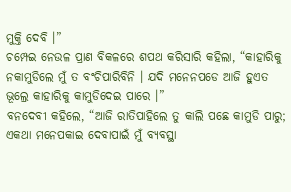ମୁକ୍ତି ଦେବି ।”
ଚମ୍ପେଇ ନେଉଳ ପ୍ରାଣ ବିକଳରେ ଶପଥ କରିସାରି କହିଲା, “କାହାରିକୁ ନକାମୁଡିଲେ ମୁଁ ତ ବଂଚିପାରିବିନି । ଯଦି ମନେନପଡେ ଆଜି ହୁଏତ ଭୂଲ୍ରେ କାହାରିକୁ କାମୁଡିଦେଇ ପାରେ ।”
ବନଦେବୀ କହିଲେ, “ଆଜି ରାତିପାହିଲେ ତୁ କାଲି ପଛେ କାମୁଡି ପାରୁ; ଏକଥା ମନେପକାଇ ଦେବାପାଇଁ ମୁଁ ବ୍ୟବସ୍ଥା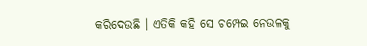କରିଦେଉଛି । ଏତିକି କହି ସେ ଚମ୍ପେଇ ନେଉଳକୁ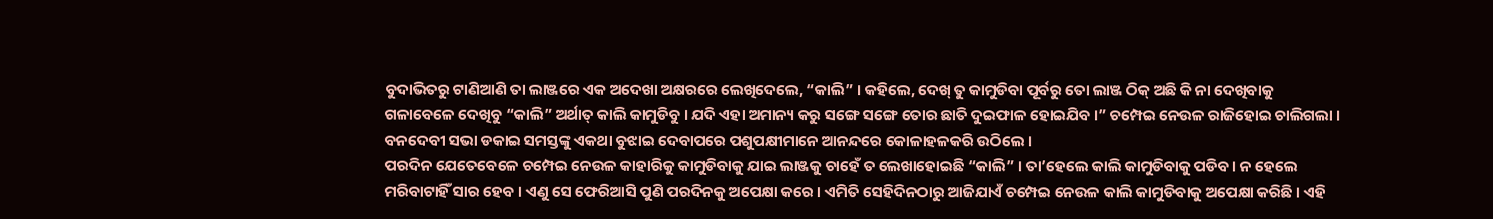ବୁଦାଭିତରୁ ଟାଣିଆଣି ତା ଲାଞ୍ଜରେ ଏକ ଅଦେଖା ଅକ୍ଷରରେ ଲେଖିଦେଲେ, “କାଲି” । କହିଲେ, ଦେଖ୍ ତୁ କାମୁଡିବା ପୂର୍ବରୁ ତୋ ଲାଞ୍ଜ ଠିକ୍ ଅଛି କି ନା ଦେଖିବାକୁ ଗଳାବେଳେ ଦେଖିବୁ “କାଲି” ଅର୍ଥାତ୍ କାଲି କାମୁଡିବୁ । ଯଦି ଏହା ଅମାନ୍ୟ କରୁ ସଙ୍ଗେ ସଙ୍ଗେ ତୋର ଛାତି ଦୁଇଫାଳ ହୋଇଯିବ ।” ଚମ୍ପେଇ ନେଉଳ ରାଜିହୋଇ ଚାଲିଗଲା । ବନଦେବୀ ସଭା ଡକାଇ ସମସ୍ତଙ୍କୁ ଏକଥା ବୁଝାଇ ଦେବାପରେ ପଶୁପକ୍ଷୀମାନେ ଆନନ୍ଦରେ କୋଳାହଳକରି ଉଠିଲେ ।
ପରଦିନ ଯେତେବେଳେ ଚମ୍ପେଇ ନେଉଳ କାହାରିକୁ କାମୁଡିବାକୁ ଯାଇ ଲାଞ୍ଜକୁ ଚାହେଁ ତ ଲେଖାହୋଇଛି “କାଲି” । ତା’ହେଲେ କାଲି କାମୁଡିବାକୁ ପଡିବ । ନ ହେଲେ ମରିବାଟାହିଁ ସାର ହେବ । ଏଣୁ ସେ ଫେରିଆସି ପୁଣି ପରଦିନକୁ ଅପେକ୍ଷା କରେ । ଏମିତି ସେହିଦିନଠାରୁ ଆଜିଯାଏଁ ଚମ୍ପେଇ ନେଉଳ କାଲି କାମୁଡିବାକୁ ଅପେକ୍ଷା କରିଛି । ଏହି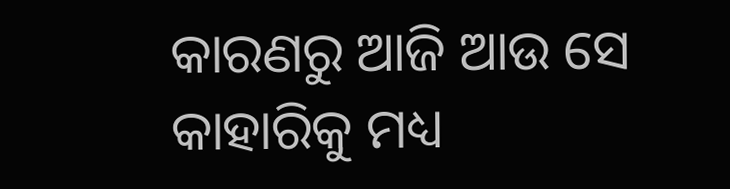କାରଣରୁ ଆଜି ଆଉ ସେ କାହାରିକୁ ମଧ୍ୟ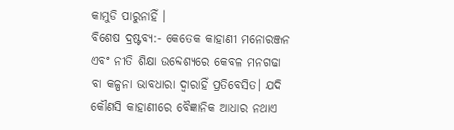କାମୁଡି ପାରୁନାହିଁ ।
ବିଶେଷ ଦ୍ରଷ୍ଟବ୍ୟ:- କେତେକ କାହାଣୀ ମନୋରଞ୍ଜନ ଏବଂ ନୀତି ଶିକ୍ଷା ଉବ୍ଦେଶ୍ୟରେ କେବଳ ମନଗଢା ବା କଳ୍ପନା ଭାବଧାରା ଦ୍ୱାରାହିଁ ପ୍ରତିବେସିତ। ଯଦି କୌଣସି କାହାଣୀରେ ବୈଜ୍ଞାନିକ ଆଧାର ନଥାଏ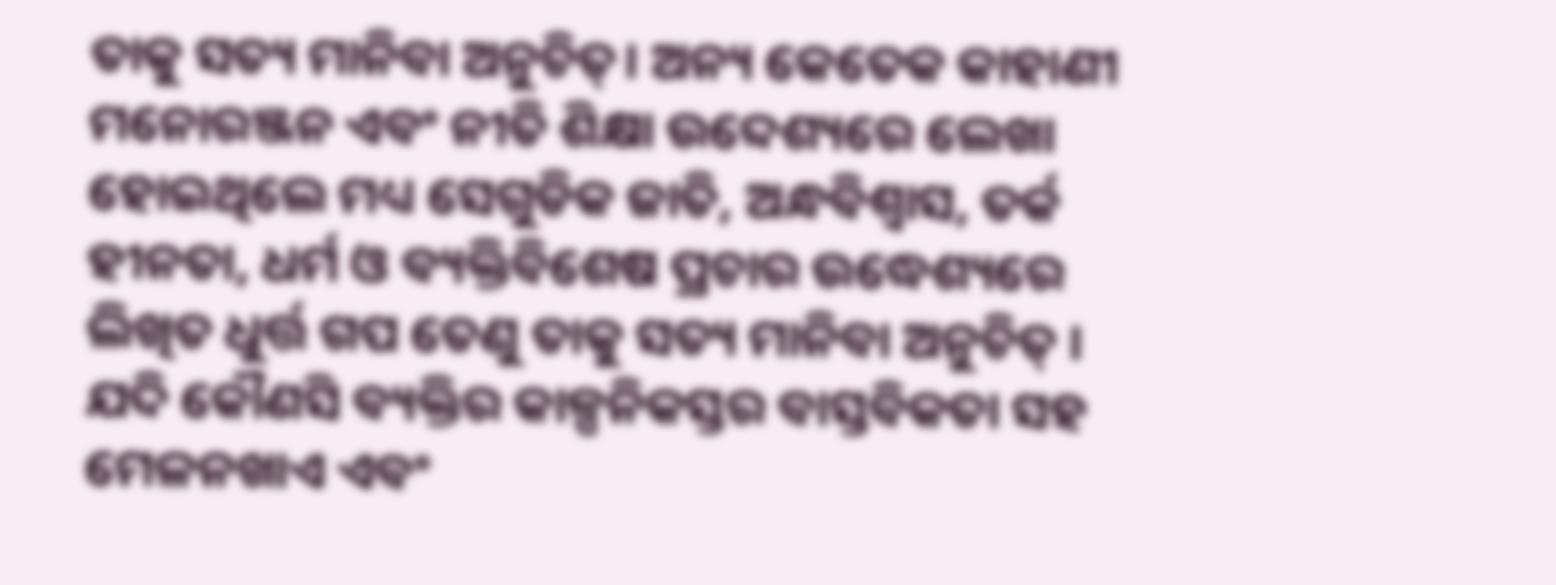ତାକୁ ସତ୍ୟ ମାନିବା ଅନୁଚିତ୍। ଅନ୍ୟ କେତେକ କାହାଣୀ ମନୋରଞ୍ଜନ ଏବଂ ନୀତି ଶିକ୍ଷା ଉବ୍ଦେଶ୍ୟରେ ଲେଖା ହୋଇଥିଲେ ମଧ୍ୟ ସେଗୁଡିକ ଜାତି, ଅନ୍ଧବିଶ୍ୱାସ, ତର୍କ ହୀନତା, ଧର୍ମ ଓ ବ୍ୟକ୍ତିବିଶେଷ ପ୍ରଚାର ଉଦ୍ଧେଶ୍ୟରେ ଲିଖିତ ଧୁର୍ତ୍ତ ଗପ ତେଣୁ ତାକୁ ସତ୍ୟ ମାନିବା ଅନୁଚିତ୍ । ଯଦି କୌଣସି ବ୍ୟକ୍ତିର କାଳ୍ପନିକସ୍ତର ବାସ୍ତବିକତା ସହ ମେଳନଖାଏ ଏବଂ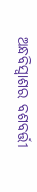ଅନ୍ଧବିସ୍ଵାଶର ବଶବର୍ତ୍ତୀ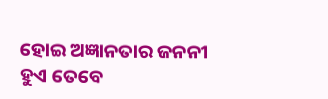ହୋଇ ଅଜ୍ଞାନତାର ଜନନୀ ହୁଏ ତେବେ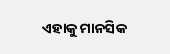ଏହାକୁ ମାନସିକ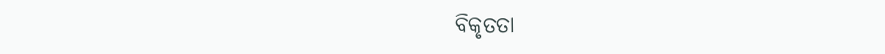ବିକୃତତା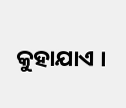କୁହାଯାଏ ।